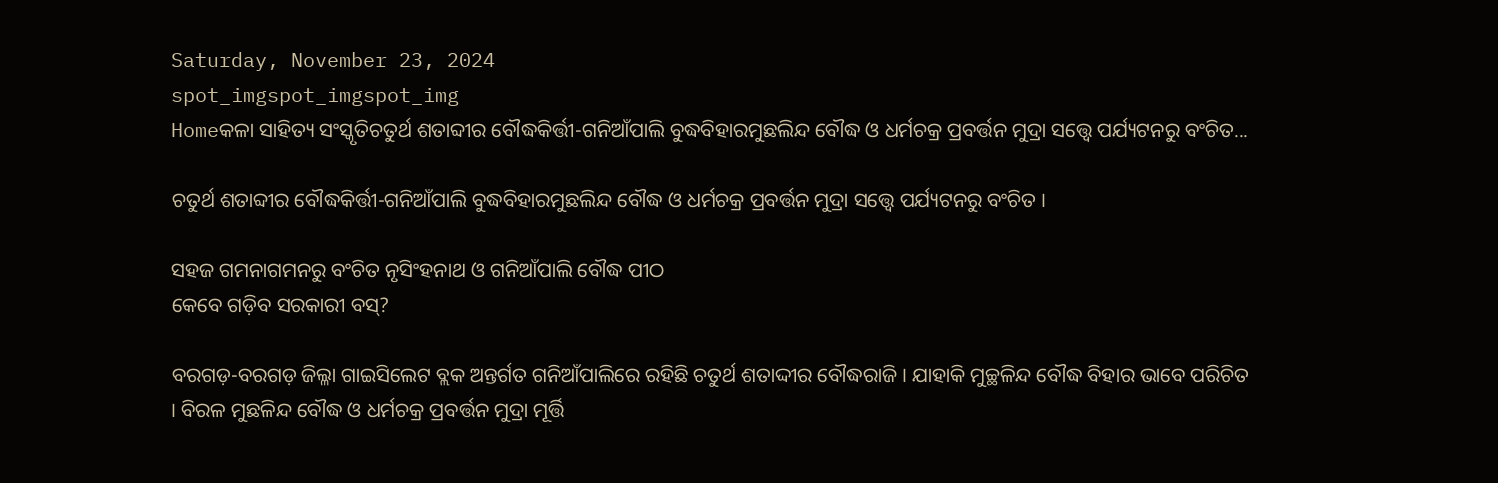Saturday, November 23, 2024
spot_imgspot_imgspot_img
Homeକଳା ସାହିତ୍ୟ ସଂସ୍କୃତିଚତୁର୍ଥ ଶତାବ୍ଦୀର ବୌଦ୍ଧକିର୍ତ୍ତୀ-ଗନିଆଁପାଲି ବୁଦ୍ଧବିହାରମୁଛଲିନ୍ଦ ବୌଦ୍ଧ ଓ ଧର୍ମଚକ୍ର ପ୍ରବର୍ତ୍ତନ ମୁଦ୍ରା ସତ୍ତ୍ୱେ ପର୍ଯ୍ୟଟନରୁ ବଂଚିତ...

ଚତୁର୍ଥ ଶତାବ୍ଦୀର ବୌଦ୍ଧକିର୍ତ୍ତୀ-ଗନିଆଁପାଲି ବୁଦ୍ଧବିହାରମୁଛଲିନ୍ଦ ବୌଦ୍ଧ ଓ ଧର୍ମଚକ୍ର ପ୍ରବର୍ତ୍ତନ ମୁଦ୍ରା ସତ୍ତ୍ୱେ ପର୍ଯ୍ୟଟନରୁ ବଂଚିତ ।

ସହଜ ଗମନାଗମନରୁ ବଂଚିତ ନୃସିଂହନାଥ ଓ ଗନିଆଁପାଲି ବୌଦ୍ଧ ପୀଠ
କେବେ ଗଡ଼ିବ ସରକାରୀ ବସ୍‌?

ବରଗଡ଼-ବରଗଡ଼ ଜିଲ୍ଳା ଗାଇସିଲେଟ ବ୍ଲକ ଅନ୍ତର୍ଗତ ଗନିଆଁପାଲିରେ ରହିଛି ଚତୁର୍ଥ ଶତାଦ୍ଦୀର ବୌଦ୍ଧରାଜି । ଯାହାକି ମୁଚ୍ଛଳିନ୍ଦ ବୌଦ୍ଧ ବିହାର ଭାବେ ପରିଚିତ । ବିରଳ ମୁଛଳିନ୍ଦ ବୌଦ୍ଧ ଓ ଧର୍ମଚକ୍ର ପ୍ରବର୍ତ୍ତନ ମୁଦ୍ରା ମୂର୍ତ୍ତି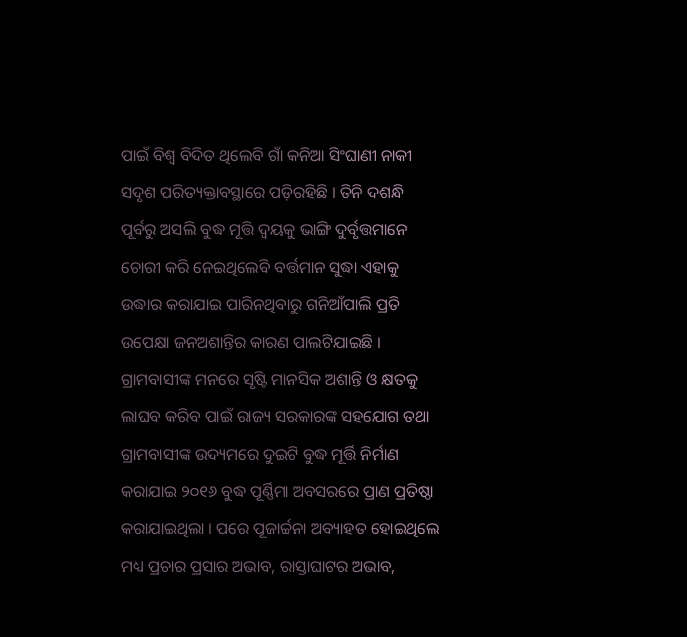ପାଇଁ ବିଶ୍ୱ ବିଦିତ ଥିଲେବି ଗାଁ କନିଆ ସିଂଘାଣୀ ନାକୀ ସଦୃଶ ପରିତ୍ୟକ୍ତାବସ୍ଥାରେ ପଡ଼ିରହିଛି । ତିନି ଦଶନ୍ଧି ପୂର୍ବରୁ ଅସଲି ବୁଦ୍ଧ ମୂତ୍ତି ଦ୍ୱୟକୁ ଭାଙ୍ଗି ଦୁର୍ବୃତ୍ତମାନେ ଚୋରୀ କରି ନେଇଥିଲେବି ବର୍ତ୍ତମାନ ସୁଦ୍ଧା ଏହାକୁ ଉଦ୍ଧାର କରାଯାଇ ପାରିନଥିବାରୁ ଗନିଆଁପାଲି ପ୍ରତି ଉପେକ୍ଷା ଜନଅଶାନ୍ତିର କାରଣ ପାଲଟିଯାଇଛି । ଗ୍ରାମବାସୀଙ୍କ ମନରେ ସୃଷ୍ଟି ମାନସିକ ଅଶାନ୍ତି ଓ କ୍ଷତକୁ ଲାଘବ କରିବ ପାଇଁ ରାଜ୍ୟ ସରକାରଙ୍କ ସହଯୋଗ ତଥା ଗ୍ରାମବାସୀଙ୍କ ଉଦ୍ୟମରେ ଦୁଇଟି ବୁଦ୍ଧ ମୂର୍ତ୍ତି ନିର୍ମାଣ କରାଯାଇ ୨୦୧୬ ବୁଦ୍ଧ ପୂର୍ଣ୍ଣିମା ଅବସରରେ ପ୍ରାଣ ପ୍ରତିଷ୍ଠା କରାଯାଇଥିଲା । ପରେ ପୂଜାର୍ଚ୍ଚନା ଅବ୍ୟାହତ ହୋଇଥିଲେ ମଧ୍ୟ ପ୍ରଚାର ପ୍ରସାର ଅଭାବ, ରାସ୍ତାଘାଟର ଅଭାବ,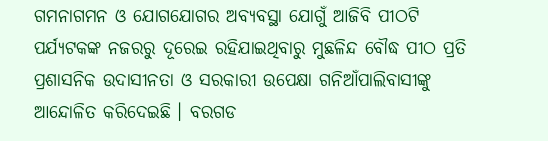ଗମନାଗମନ ଓ ଯୋଗଯୋଗର ଅବ୍ୟବସ୍ଥା ଯୋଗୁଁ ଆଜିବି ପୀଠଟି ପର୍ଯ୍ୟଟକଙ୍କ ନଜରରୁ ଦୂରେଇ ରହିଯାଇଥିବାରୁ ମୁଛଳିନ୍ଦ ବୌଦ୍ଧ ପୀଠ ପ୍ରତି ପ୍ରଶାସନିକ ଉଦାସୀନତା ଓ ସରକାରୀ ଉପେକ୍ଷା ଗନିଆଁପାଲିବାସୀଙ୍କୁ ଆନ୍ଦୋଳିତ କରିଦେଇଛି । ବରଗଡ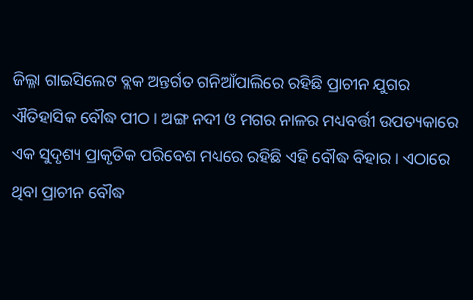ଜିଲ୍ଳା ଗାଇସିଲେଟ ବ୍ଲକ ଅନ୍ତର୍ଗତ ଗନିଆଁପାଲିରେ ରହିଛି ପ୍ରାଚୀନ ଯୁଗର ଐତିହାସିକ ବୌଦ୍ଧ ପୀଠ । ଅଙ୍ଗ ନଦୀ ଓ ମଗର ନାଳର ମଧ୍ୟବର୍ତ୍ତୀ ଉପତ୍ୟକାରେ ଏକ ସୁଦୃଶ୍ୟ ପ୍ରାକୃତିକ ପରିବେଶ ମଧ୍ୟରେ ରହିଛି ଏହି ବୌଦ୍ଧ ବିହାର । ଏଠାରେ ଥିବା ପ୍ରାଚୀନ ବୌଦ୍ଧ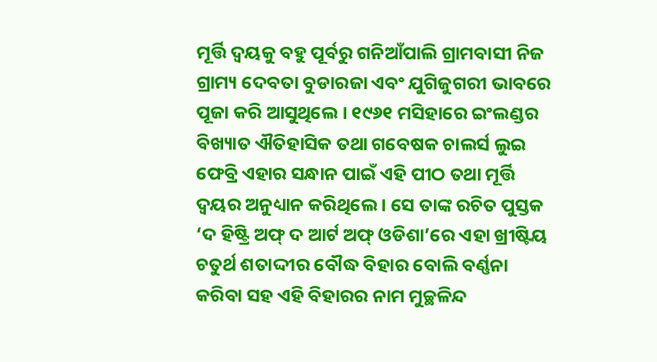ମୂର୍ତ୍ତି ଦ୍ୱୟକୁ ବହୁ ପୂର୍ବରୁ ଗନିଆଁପାଲି ଗ୍ରାମବାସୀ ନିଜ ଗ୍ରାମ୍ୟ ଦେବତା ବୁଡାରଜା ଏବଂ ଯୁଗିଜୁଗରୀ ଭାବରେ ପୂଜା କରି ଆସୁଥିଲେ । ୧୯୬୧ ମସିହାରେ ଇଂଲଣ୍ଡର ବିଖ୍ୟାତ ଐତିହାସିକ ତଥା ଗବେଷକ ଚାଲର୍ସ ଲୁଇ ଫେବ୍ରି ଏହାର ସନ୍ଧାନ ପାଇଁ ଏହି ପୀଠ ତଥା ମୂର୍ତ୍ତି ଦ୍ୱୟର ଅନୁଧ୍ୟାନ କରିଥିଲେ । ସେ ତାଙ୍କ ରଚିତ ପୁସ୍ତକ ‘ଦ ହିଷ୍ଟ୍ରି ଅଫ୍ ଦ ଆର୍ଟ ଅଫ୍ ଓଡିଶା’ରେ ଏହା ଖ୍ରୀଷ୍ଟିୟ ଚତୁର୍ଥ ଶତାଦ୍ଦୀର ବୌଦ୍ଧ ବିହାର ବୋଲି ବର୍ଣ୍ଣନା କରିବା ସହ ଏହି ବିହାରର ନାମ ମୁଚ୍ଛଳିନ୍ଦ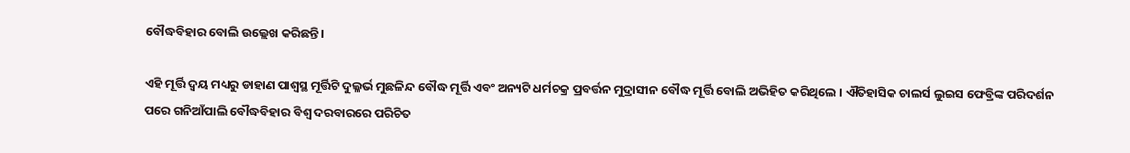ବୌଦ୍ଧବିହାର ବୋଲି ଉଲ୍ଲେଖ କରିଛନ୍ତି ।

ଏହି ମୂର୍ତ୍ତି ଦ୍ୱୟ ମଧ୍ୟରୁ ଡାହାଣ ପାଶ୍ୱସ୍ଥ ମୂର୍ତ୍ତିଟି ଦୁଲ୍ଳର୍ଭ ମୁଛଳିନ୍ଦ ବୌଦ୍ଧ ମୂର୍ତ୍ତି ଏବଂ ଅନ୍ୟଟି ଧର୍ମଚକ୍ର ପ୍ରବର୍ତ୍ତନ ମୁଦ୍ରାସୀନ ବୌଦ୍ଧ ମୂର୍ତ୍ତି ବୋଲି ଅଭିହିତ କରିଥିଲେ । ଐତିହାସିକ ଚାଲର୍ସ ଲୁଇସ ଫେବ୍ରିଙ୍କ ପରିଦର୍ଶନ ପରେ ଗନିଆଁପାଲି ବୌଦ୍ଧବିହାର ବିଶ୍ୱ ଦରବାରରେ ପରିଚିତ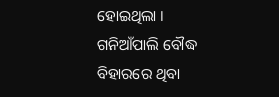ହୋଇଥିଲା । ଗନିଆଁପାଲି ବୌଦ୍ଧ ବିହାରରେ ଥିବା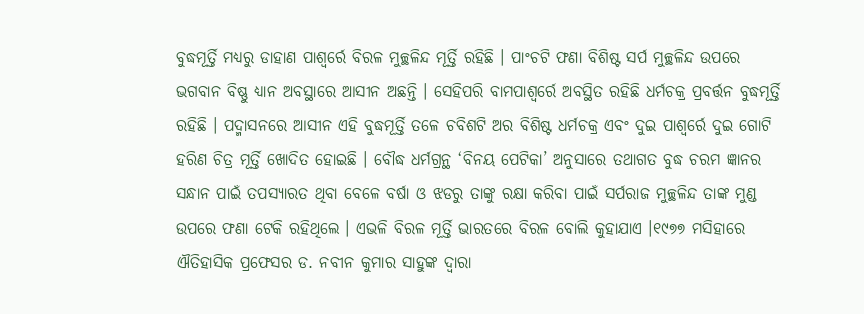ବୁଦ୍ଧମୂର୍ତ୍ତି ମଧ୍ୟରୁ ଡାହାଣ ପାଶ୍ୱର୍ରେ ବିରଳ ମୁଚ୍ଛଳିନ୍ଦ ମୂର୍ତ୍ତି ରହିଛି । ପାଂଚଟି ଫଣା ବିଶିଷ୍ଟ ସର୍ପ ମୁଚ୍ଛଳିନ୍ଦ ଉପରେ ଭଗବାନ ବିଷ୍ଣୁ ଧ୍ୟାନ ଅବସ୍ଥାରେ ଆସୀନ ଅଛନ୍ତି । ସେହିପରି ବାମପାଶ୍ୱର୍ରେ ଅବସ୍ଥିତ ରହିଛି ଧର୍ମଚକ୍ର ପ୍ରବର୍ତ୍ତନ ବୁଦ୍ଧମୂର୍ତ୍ତି ରହିଛି । ପଦ୍ମାସନରେ ଆସୀନ ଏହି ବୁଦ୍ଧମୂର୍ତ୍ତି ତଳେ ଚବିଶଟି ଅର ବିଶିଷ୍ଟ ଧର୍ମଚକ୍ର ଏବଂ ଦୁଇ ପାଶ୍ୱର୍ରେ ଦୁଇ ଗୋଟି ହରିଣ ଚିତ୍ର ମୂର୍ତ୍ତି ଖୋଦିତ ହୋଇଛି । ବୌଦ୍ଧ ଧର୍ମଗ୍ରନ୍ଥ ‘ବିନୟ ପେଟିକା’ ଅନୁସାରେ ତଥାଗତ ବୁଦ୍ଧ ଚରମ ଜ୍ଞାନର ସନ୍ଧାନ ପାଇଁ ତପସ୍ୟାରତ ଥିବା ବେଳେ ବର୍ଷା ଓ ଝଡରୁ ତାଙ୍କୁ ରକ୍ଷା କରିବା ପାଇଁ ସର୍ପରାଜ ମୁଚ୍ଛଳିନ୍ଦ ତାଙ୍କ ମୁଣ୍ଡ ଉପରେ ଫଣା ଟେକି ରହିଥିଲେ । ଏଭଳି ବିରଳ ମୂର୍ତ୍ତି ଭାରତରେ ବିରଳ ବୋଲି କୁହାଯାଏ ।୧୯୭୭ ମସିହାରେ ଐତିହାସିକ ପ୍ରଫେସର ଡ. ନବୀନ କୁମାର ସାହୁଙ୍କ ଦ୍ୱାରା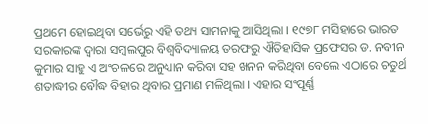ପ୍ରଥମେ ହୋଇଥିବା ସର୍ଭେରୁ ଏହି ତଥ୍ୟ ସାମନାକୁ ଆସିଥିଲା । ୧୯୭୮ ମସିହାରେ ଭାରତ ସରକାରଙ୍କ ଦ୍ୱାରା ସମ୍ବଲପୁର ବିଶ୍ୱବିଦ୍ୟାଳୟ ତରଫରୁ ଐତିହାସିକ ପ୍ରଫେସର ଡ. ନବୀନ କୁମାର ସାହୁ ଏ ଅଂଚଳରେ ଅନୁଧ୍ୟାନ କରିବା ସହ ଖନନ କରିଥିବା ବେଲେ ଏଠାରେ ଚତୁର୍ଥ ଶତାଦ୍ଧୀର ବୌଦ୍ଧ ବିହାର ଥିବାର ପ୍ରମାଣ ମଳିଥିଲା । ଏହାର ସଂପୂର୍ଣ୍ଣ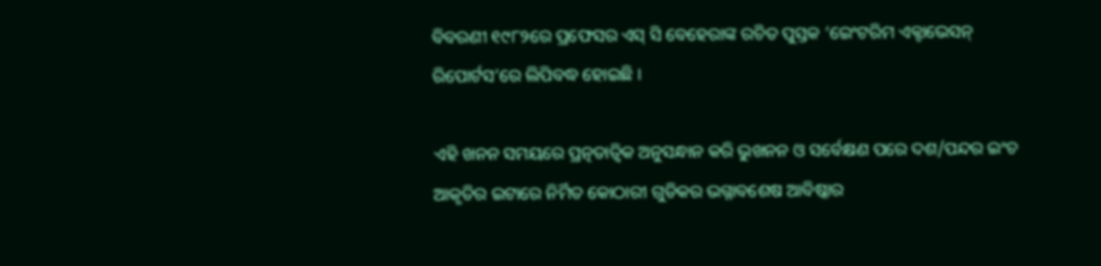ବିବରଣୀ ୧୯୮୨ରେ ପ୍ରଫେସର ଏସ୍ ସି ବେହେରାଙ୍କ ରଚିତ ପୁସ୍ତକ ‘ଇେଂଟରିମ ଏକ୍ଟାଭେସନ୍ ରିପୋର୍ଟସ’ରେ ଲିପିବଦ୍ଧ ହୋଇଛି ।

ଏହି ଖନନ ସମୟରେ ପ୍ରତ୍ନତାତ୍ୱିକ ଅନୁସନ୍ଧାନ କରି ଭୁଖନନ ଓ ସର୍ବେକ୍ଷଣ ପରେ ଦଶ/ପନ୍ଦର ଇଂଚ ଆକୃତିର ଇଟାରେ ନିର୍ମିତ କୋଠାରୀ ଗୁଡିକର ଭଗ୍ନାବଶେଷ ଆବିଷ୍କାର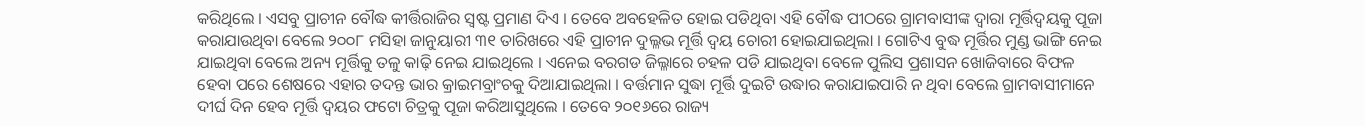କରିଥିଲେ । ଏସବୁ ପ୍ରାଚୀନ ବୌଦ୍ଧ କୀର୍ତ୍ତିରାଜିର ସ୍ୱଷ୍ଟ ପ୍ରମାଣ ଦିଏ । ତେବେ ଅବହେଳିତ ହୋଇ ପଡିଥିବା ଏହି ବୌଦ୍ଧ ପୀଠରେ ଗ୍ରାମବାସୀଙ୍କ ଦ୍ୱାରା ମୂର୍ତ୍ତିଦ୍ୱୟକୁ ପୂଜା କରାଯାଉଥିବା ବେଲେ ୨୦୦୮ ମସିହା ଜାନୁୟାରୀ ୩୧ ତାରିଖରେ ଏହି ପ୍ରାଚୀନ ଦୁଲ୍ଳଭ ମୂର୍ତ୍ତି ଦ୍ୱୟ ଚୋରୀ ହୋଇଯାଇଥିଲା । ଗୋଟିଏ ବୁଦ୍ଧ ମୂର୍ତ୍ତିର ମୁଣ୍ଡ ଭାଙ୍ଗି ନେଇ ଯାଇଥିବା ବେଲେ ଅନ୍ୟ ମୂର୍ତ୍ତିକୁ ତଳୁ କାଢ଼ି ନେଇ ଯାଇଥିଲେ । ଏନେଇ ବରଗଡ ଜିଲ୍ଳାରେ ଚହଳ ପଡି ଯାଇଥିବା ବେଳେ ପୁଲିସ ପ୍ରଶାସନ ଖୋଜିବାରେ ବିଫଳ ହେବା ପରେ ଶେଷରେ ଏହାର ତଦନ୍ତ ଭାର କ୍ରାଇମବ୍ରାଂଚକୁ ଦିଆଯାଇଥିଲା । ବର୍ତ୍ତମାନ ସୁଦ୍ଧା ମୂର୍ତ୍ତି ଦୁଇଟି ଉଦ୍ଧାର କରାଯାଇପାରି ନ ଥିବା ବେଲେ ଗ୍ରାମବାସୀମାନେ ଦୀର୍ଘ ଦିନ ହେବ ମୂର୍ତ୍ତି ଦ୍ୱୟର ଫଟୋ ଚିତ୍ରକୁ ପୂଜା କରିଆସୁଥିଲେ । ତେବେ ୨୦୧୬ରେ ରାଜ୍ୟ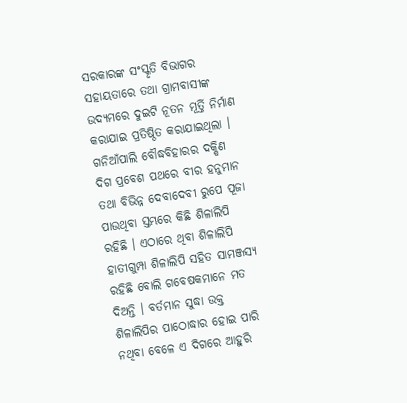ସରକାରଙ୍କ ସଂସ୍କୃତି ବିଭାଗର ସହାୟତାରେ ତଥା ଗ୍ରାମବାସୀଙ୍କ ଉଦ୍ୟମରେ ଦୁଇଟି ନୂତନ ମୂର୍ତ୍ତି ନିର୍ମାଣ କରାଯାଇ ପ୍ରତିଷ୍ଠିତ କରାଯାଇଥିଲା । ଗନିଆଁପାଲି ବୌଦ୍ଧବିହାରର ଦକ୍ଷିଣ ଦିଗ ପ୍ରବେଶ ପଥରେ ବୀର ହନୁମାନ ତଥା ବିଭିନ୍ନ ଦେବାଦେବୀ ରୁପେ ପୂଜା ପାଉଥିବା ସ୍ତମ୍ଭରେ କିଛି ଶିଳାଲିପି ରହିଛି । ଏଠାରେ ଥିବା ଶିଳାଲିପି ହାତୀଗୁମ୍ପା ଶିଳାଲିପି ସହିତ ସାମଞ୍ଜସ୍ୟ ରହିଛି ବୋଲି ଗବେଷକମାନେ ମତ ଦିଅନ୍ତି । ବର୍ତମାନ ସୁଦ୍ଧା ଉକ୍ତ ଶିଳାଲିପିର ପାଠୋଦ୍ଧାର ହୋଇ ପାରି ନଥିବା ବେଳେ ଏ ଦିଗରେ ଆହୁରି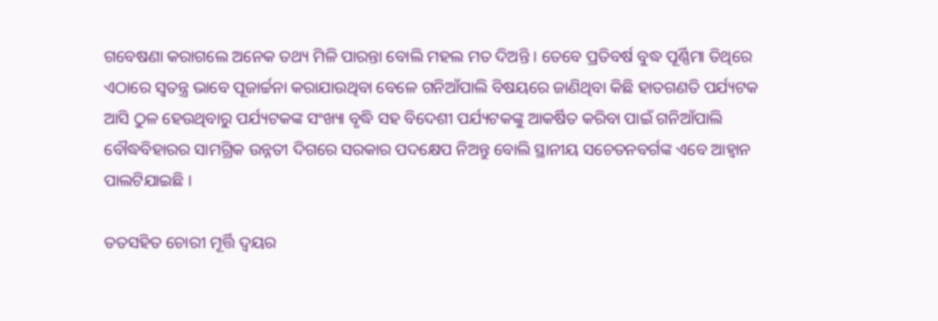ଗବେଷଣା କରାଗଲେ ଅନେକ ତଥ୍ୟ ମିଳି ପାରନ୍ତା ବୋଲି ମହଲ ମତ ଦିଅନ୍ତି । ତେବେ ପ୍ରତିବର୍ଷ ବୁଦ୍ଧ ପୂର୍ଣ୍ଣିମା ତିଥିରେ ଏଠାରେ ସ୍ୱତନ୍ତ୍ର ଭାବେ ପୂଜାର୍ଚ୍ଚନା କରାଯାଉଥିବା ବେଳେ ଗନିଆଁପାଲି ବିଷୟରେ ଜାଣିଥିବା କିଛି ହାତଗଣତି ପର୍ଯ୍ୟଟକ ଆସି ଠୁଳ ହେଉଥିବାରୁ ପର୍ଯ୍ୟଟକଙ୍କ ସଂଖ୍ୟା ବୃଦ୍ଧି ସହ ବିଦେଶୀ ପର୍ଯ୍ୟଟକଙ୍କୁ ଆକର୍ଷିତ କରିବା ପାଇଁ ଗନିଆଁପାଲି ବୌଦ୍ଧବିହାରର ସାମଗ୍ରିକ ଉନ୍ନତୀ ଦିଗରେ ସରକାର ପଦକ୍ଷେପ ନିଅନ୍ତୁ ବୋଲି ସ୍ଥାନୀୟ ସଚେତନବର୍ଗଙ୍କ ଏବେ ଆହ୍ୱାନ ପାଲଟିଯାଇଛି ।

ତତସହିତ ଚୋରୀ ମୂର୍ତ୍ତି ଦ୍ୱୟର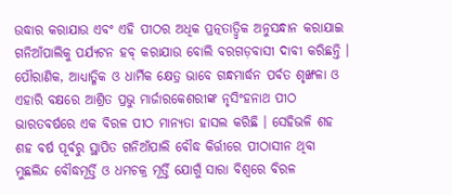ଉଦ୍ଧାର କରାଯାଉ ଏବଂ ଏହି ପୀଠର ଅଧିକ ପ୍ରତ୍ନତାତ୍ୱ୍ୱିକ ଅନୁସନ୍ଧାନ କରାଯାଇ ଗନିଆଁପାଲିକୁ ପର୍ଯ୍ୟଟନ ହବ୍ କରାଯାଉ ବୋଲି ବରଗଡ଼ବାସୀ ଦାବୀ କରିଛନ୍ତି । ପୌରାଣିକ, ଆଧ୍ୟାତ୍ମିକ ଓ ଧାର୍ମିକ କ୍ଷେତ୍ର ଭାବେ ଗନ୍ଧମାର୍ଦ୍ଧନ ପର୍ବତ ଶୃଙ୍ଖଳା ଓ ଏହାରି ବକ୍ଷରେ ଆଶ୍ରିତ ପ୍ରଭୁ ମାର୍ଜାରକେଶରୀଙ୍କ ନୃସିଂହନାଥ ପୀଠ ଭାରତବର୍ଷରେ ଏକ ବିରଳ ପୀଠ ମାନ୍ୟତା ହାସଲ କରିଛି । ସେହିଭଳି ଶହ ଶହ ବର୍ଷ ପୂର୍ବରୁ ସ୍ଥାପିତ ଗନିଆଁପାଲି ବୌଦ୍ଧ କିର୍ତ୍ତୀରେ ପୀଠାସୀନ ଥିବା ମୁଛଲିନ୍ଦ ବୌଦ୍ଧମୂର୍ତ୍ତି ଓ ଧମଚକ୍ର ମୂର୍ତ୍ତି ଯୋଗୁଁ ସାରା ବିଶ୍ୱରେ ବିରଳ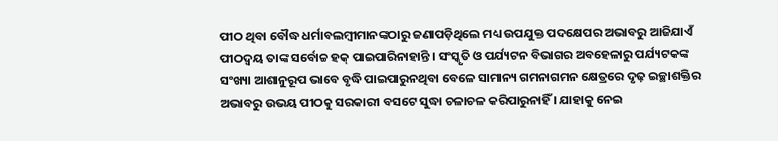ପୀଠ ଥିବା ବୌଦ୍ଧ ଧର୍ମାବଲମ୍ବୀମାନଙ୍କଠାରୁ ଜଣାପଡ଼ିଥିଲେ ମଧ୍ୟ ଉପଯୁକ୍ତ ପଦକ୍ଷେପର ଅଭାବରୁ ଆଜିଯାଏଁ ପୀଠଦ୍ୱୟ ତାଙ୍କ ସର୍ବୋଚ୍ଚ ହକ୍ ପାଇପାରିନାହାନ୍ତି । ସଂସ୍କୃତି ଓ ପର୍ଯ୍ୟଟନ ବିଭାଗର ଅବହେଳାରୁ ପର୍ଯ୍ୟଟକଙ୍କ ସଂଖ୍ୟା ଆଶାନୁରୂପ ଭାବେ ବୃଦ୍ଧି ପାଇପାରୁନଥିବା ବେଳେ ସାମାନ୍ୟ ଗମନାଗମନ କ୍ଷେତ୍ରରେ ଦୃଢ଼ ଇଚ୍ଛାଶକ୍ତିର ଅଭାବରୁ ଉଭୟ ପୀଠକୁ ସରକାରୀ ବସଟେ ସୁଦ୍ଧା ଚଳାଚଳ କରିପାରୁନାହିଁ । ଯାହାକୁ ନେଇ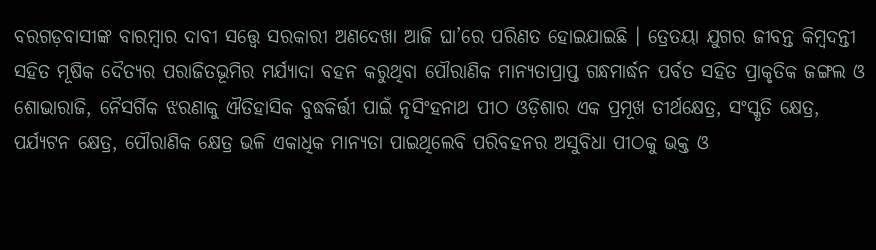ବରଗଡ଼ବାସୀଙ୍କ ବାରମ୍ବାର ଦାବୀ ସତ୍ତ୍ୱେ ସରକାରୀ ଅଣଦେଖା ଆଜି ଘା’ରେ ପରିଣତ ହୋଇଯାଇଛି । ତ୍ରେତୟା ଯୁଗର ଜୀବନ୍ତ କିମ୍ବଦନ୍ତୀ ସହିତ ମୂଷିକ ଦୈତ୍ୟର ପରାଜିତଭୂମିର ମର୍ଯ୍ୟାଦା ବହନ କରୁଥିବା ପୌରାଣିକ ମାନ୍ୟତାପ୍ରାପ୍ତ ଗନ୍ଧମାର୍ଦ୍ଧନ ପର୍ବତ ସହିତ ପ୍ରାକୃତିକ ଜଙ୍ଗଲ ଓ ଶୋଭାରାଜି, ନୈସର୍ଗିକ ଝରଣାକୁ ଐତିହାସିକ ବୁଦ୍ଧକିର୍ତ୍ତୀ ପାଇଁ ନୃସିଂହନାଥ ପୀଠ ଓଡ଼ିଶାର ଏକ ପ୍ରମୂଖ ତୀର୍ଥକ୍ଷେତ୍ର, ସଂସ୍କୃତି କ୍ଷେତ୍ର, ପର୍ଯ୍ୟଟନ କ୍ଷେତ୍ର, ପୌରାଣିକ କ୍ଷେତ୍ର ଭଳି ଏକାଧିକ ମାନ୍ୟତା ପାଇଥିଲେବି ପରିବହନର ଅସୁବିଧା ପୀଠକୁ ଭକ୍ତ ଓ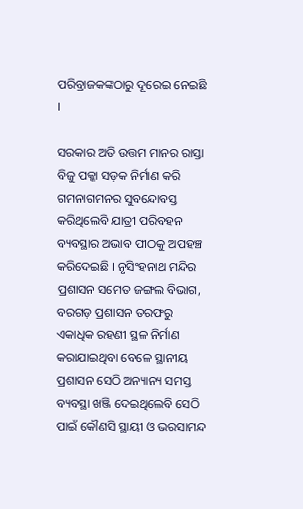ପରିବ୍ରାଜକଙ୍କଠାରୁ ଦୂରେଇ ନେଇଛି ।

ସରକାର ଅତି ଉତ୍ତମ ମାନର ରାସ୍ତା ବିଜୁ ପକ୍କା ସଡ଼କ ନିର୍ମାଣ କରି ଗମନାଗମନର ସୁବନ୍ଦୋବସ୍ତ କରିଥିଲେବି ଯାତ୍ରୀ ପରିବହନ ବ୍ୟବସ୍ଥାର ଅଭାବ ପୀଠକୁ ଅପହଞ୍ଚ କରିଦେଇଛି । ନୃସିଂହନାଥ ମନ୍ଦିର ପ୍ରଶାସନ ସମେତ ଜଙ୍ଗଲ ବିଭାଗ, ବରଗଡ଼ ପ୍ରଶାସନ ତରଫରୁ ଏକାଧିକ ରହଣୀ ସ୍ଥଳ ନିର୍ମାଣ କରାଯାଇଥିବା ବେଳେ ସ୍ଥାନୀୟ ପ୍ରଶାସନ ସେଠି ଅନ୍ୟାନ୍ୟ ସମସ୍ତ ବ୍ୟବସ୍ଥା ଖଞ୍ଜି ଦେଇଥିଲେବି ସେଠି ପାଇଁ କୌଣସି ସ୍ଥାୟୀ ଓ ଭରସାମନ୍ଦ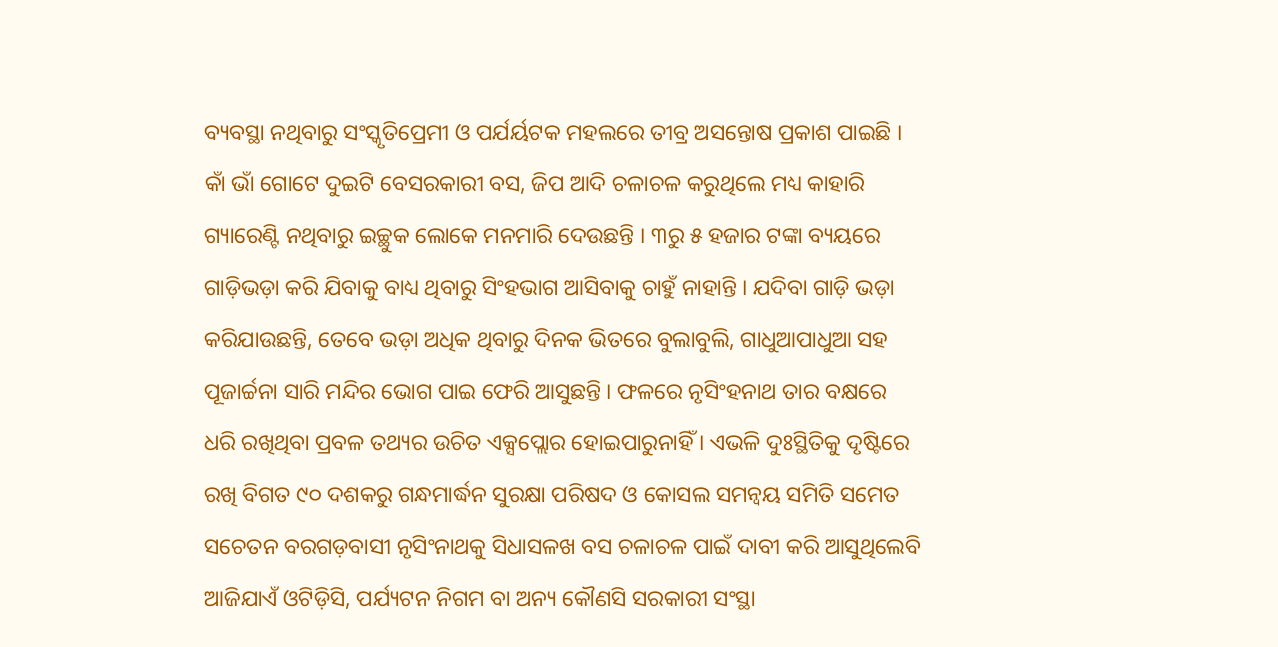ବ୍ୟବସ୍ଥା ନଥିବାରୁ ସଂସ୍କୃତିପ୍ରେମୀ ଓ ପର୍ଯର୍ୟଟକ ମହଲରେ ତୀବ୍ର ଅସନ୍ତୋଷ ପ୍ରକାଶ ପାଇଛି । କାଁ ଭାଁ ଗୋଟେ ଦୁଇଟି ବେସରକାରୀ ବସ, ଜିପ ଆଦି ଚଳାଚଳ କରୁଥିଲେ ମଧ୍ୟ କାହାରି ଗ୍ୟାରେଣ୍ଟି ନଥିବାରୁ ଇଚ୍ଛୁକ ଲୋକେ ମନମାରି ଦେଉଛନ୍ତି । ୩ରୁ ୫ ହଜାର ଟଙ୍କା ବ୍ୟୟରେ ଗାଡ଼ିଭଡ଼ା କରି ଯିବାକୁ ବାଧ୍ୟ ଥିବାରୁ ସିଂହଭାଗ ଆସିବାକୁ ଚାହୁଁ ନାହାନ୍ତି । ଯଦିବା ଗାଡ଼ି ଭଡ଼ା କରିଯାଉଛନ୍ତି, ତେବେ ଭଡ଼ା ଅଧିକ ଥିବାରୁ ଦିନକ ଭିତରେ ବୁଲାବୁଲି, ଗାଧୁଆପାଧୁଆ ସହ ପୂଜାର୍ଚ୍ଚନା ସାରି ମନ୍ଦିର ଭୋଗ ପାଇ ଫେରି ଆସୁଛନ୍ତି । ଫଳରେ ନୃସିଂହନାଥ ତାର ବକ୍ଷରେ ଧରି ରଖିଥିବା ପ୍ରବଳ ତଥ୍ୟର ଉଚିତ ଏକ୍ସପ୍ଲୋର ହୋଇପାରୁନାହିଁ । ଏଭଳି ଦୁଃସ୍ଥିତିକୁ ଦୃଷ୍ଟିରେ ରଖି ବିଗତ ୯୦ ଦଶକରୁ ଗନ୍ଧମାର୍ଦ୍ଧନ ସୁରକ୍ଷା ପରିଷଦ ଓ କୋସଲ ସମନ୍ୱୟ ସମିତି ସମେତ ସଚେତନ ବରଗଡ଼ବାସୀ ନୃସିଂନାଥକୁ ସିଧାସଳଖ ବସ ଚଳାଚଳ ପାଇଁ ଦାବୀ କରି ଆସୁଥିଲେବି ଆଜିଯାଏଁ ଓଟିଡ଼ିସି, ପର୍ଯ୍ୟଟନ ନିଗମ ବା ଅନ୍ୟ କୌଣସି ସରକାରୀ ସଂସ୍ଥା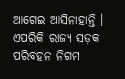ଆଗେଇ ଆସିନାହାନ୍ତି । ଏପରିକି ରାଜ୍ୟ ସଡ଼କ ପରିବହନ ନିଗମ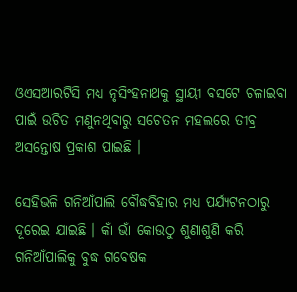ଓଏସଆରଟିସି ମଧ୍ୟ ନୃସିଂହନାଥକୁ ସ୍ଥାୟୀ ବସଟେ ଚଳାଇବା ପାଇଁ ଉଚିତ ମଣୁନଥିବାରୁ ସଚେତନ ମହଲରେ ତୀବ୍ର ଅସନ୍ତୋଷ ପ୍ରକାଶ ପାଇଛି ।

ସେହିଭଳି ଗନିଆଁପାଲି ବୌଦ୍ଧବିହାର ମଧ୍ୟ ପର୍ଯ୍ୟଟନଠାରୁ ଦୂରେଇ ଯାଇଛି । କାଁ ଭାଁ କୋଉଠୁ ଶୁଣାଶୁଣି କରି ଗନିଆଁପାଲିକୁ ବୁଦ୍ଧ ଗବେଷକ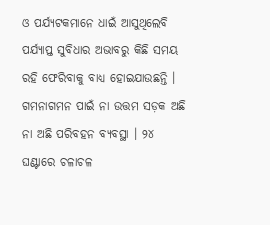ଓ ପର୍ଯ୍ୟଟକମାନେ ଧାଇଁ ଆସୁଥିଲେବି ପର୍ଯ୍ୟାପ୍ତ ସୁବିଧାର ଅଭାବରୁ କିଛି ସମୟ ରହି ଫେରିବାକୁ ବାଧ୍ୟ ହୋଇଯାଉଛନ୍ତି । ଗମନାଗମନ ପାଇଁ ନା ଉତ୍ତମ ସଡ଼କ ଅଛି ନା ଅଛି ପରିବହନ ବ୍ୟବସ୍ଥା । ୨୪ ଘଣ୍ଟାରେ ଚଳାଚଳ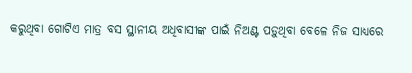କରୁଥିବା ଗୋଟିଏ ମାତ୍ର ବସ ସ୍ଥାନୀୟ ଅଧିବାସୀଙ୍କ ପାଇଁ ନିଅଣ୍ଟ ପଡ଼ୁଥିବା ବେଳେ ନିଜ ସାଧ୍ୟରେ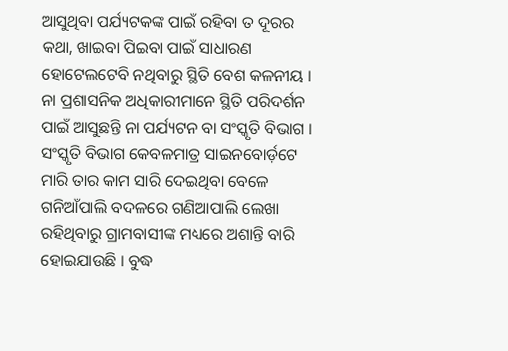ଆସୁଥିବା ପର୍ଯ୍ୟଟକଙ୍କ ପାଇଁ ରହିବା ତ ଦୂରର କଥା, ଖାଇବା ପିଇବା ପାଇଁ ସାଧାରଣ ହୋଟେଲଟେବି ନଥିବାରୁ ସ୍ଥିତି ବେଶ କଳନୀୟ । ନା ପ୍ରଶାସନିକ ଅଧିକାରୀମାନେ ସ୍ଥିତି ପରିଦର୍ଶନ ପାଇଁ ଆସୁଛନ୍ତି ନା ପର୍ଯ୍ୟଟନ ବା ସଂସ୍କୃତି ବିଭାଗ । ସଂସ୍କୃତି ବିଭାଗ କେବଳମାତ୍ର ସାଇନବୋର୍ଡ଼ଟେ ମାରି ତାର କାମ ସାରି ଦେଇଥିବା ବେଳେ ଗନିଆଁପାଲି ବଦଳରେ ଗଣିଆପାଲି ଲେଖା ରହିଥିବାରୁ ଗ୍ରାମବାସୀଙ୍କ ମଧ୍ୟରେ ଅଶାନ୍ତି ବାରି ହୋଇଯାଉଛି । ବୁଦ୍ଧ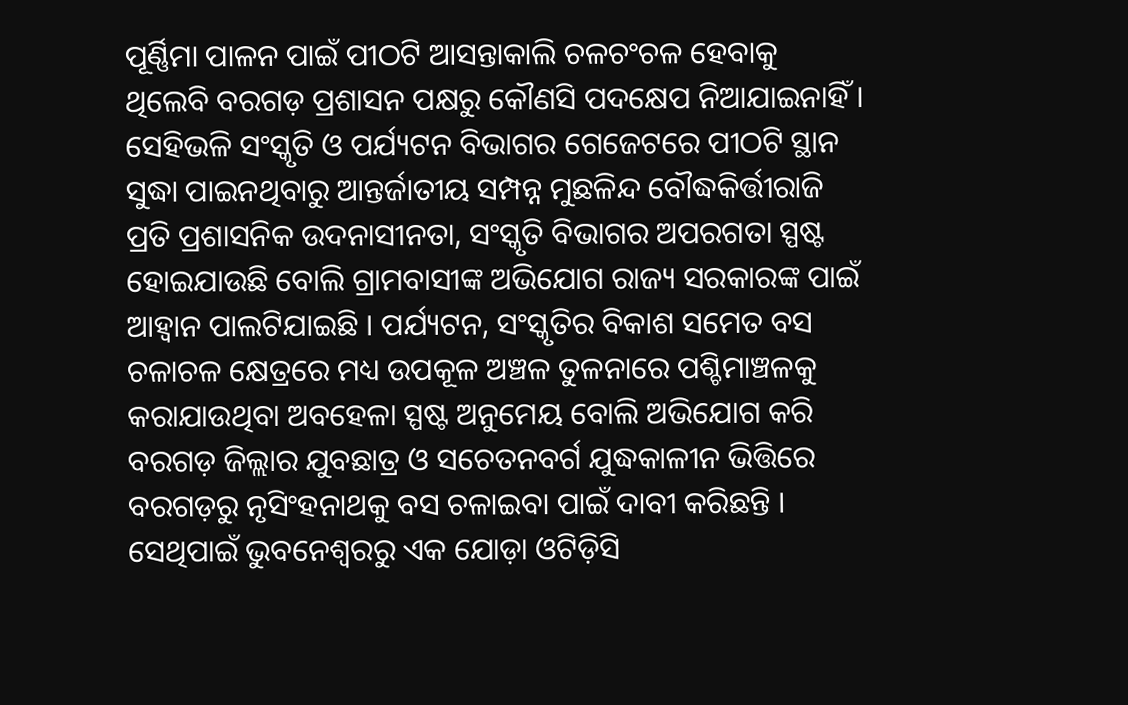ପୂର୍ଣ୍ଣିମା ପାଳନ ପାଇଁ ପୀଠଟି ଆସନ୍ତାକାଲି ଚଳଚଂଚଳ ହେବାକୁ ଥିଲେବି ବରଗଡ଼ ପ୍ରଶାସନ ପକ୍ଷରୁ କୌଣସି ପଦକ୍ଷେପ ନିଆଯାଇନାହିଁ । ସେହିଭଳି ସଂସ୍କୃତି ଓ ପର୍ଯ୍ୟଟନ ବିଭାଗର ଗେଜେଟରେ ପୀଠଟି ସ୍ଥାନ ସୁଦ୍ଧା ପାଇନଥିବାରୁ ଆନ୍ତର୍ଜାତୀୟ ସମ୍ପନ୍ନ ମୁଛଳିନ୍ଦ ବୌଦ୍ଧକିର୍ତ୍ତୀରାଜି ପ୍ରତି ପ୍ରଶାସନିକ ଉଦନାସୀନତା, ସଂସ୍କୃତି ବିଭାଗର ଅପରଗତା ସ୍ପଷ୍ଟ ହୋଇଯାଉଛି ବୋଲି ଗ୍ରାମବାସୀଙ୍କ ଅଭିଯୋଗ ରାଜ୍ୟ ସରକାରଙ୍କ ପାଇଁ ଆହ୍ୱାନ ପାଲଟିଯାଇଛି । ପର୍ଯ୍ୟଟନ, ସଂସ୍କୃତିର ବିକାଶ ସମେତ ବସ ଚଳାଚଳ କ୍ଷେତ୍ରରେ ମଧ୍ୟ ଉପକୂଳ ଅଞ୍ଚଳ ତୁଳନାରେ ପଶ୍ଚିମାଞ୍ଚଳକୁ କରାଯାଉଥିବା ଅବହେଳା ସ୍ପଷ୍ଟ ଅନୁମେୟ ବୋଲି ଅଭିଯୋଗ କରି ବରଗଡ଼ ଜିଲ୍ଲାର ଯୁବଛାତ୍ର ଓ ସଚେତନବର୍ଗ ଯୁଦ୍ଧକାଳୀନ ଭିତ୍ତିରେ ବରଗଡ଼ରୁ ନୃସିଂହନାଥକୁ ବସ ଚଳାଇବା ପାଇଁ ଦାବୀ କରିଛନ୍ତି । ସେଥିପାଇଁ ଭୁବନେଶ୍ୱରରୁ ଏକ ଯୋଡ଼ା ଓଟିଡ଼ିସି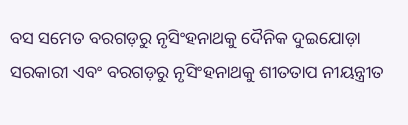ବସ ସମେତ ବରଗଡ଼ରୁ ନୃସିଂହନାଥକୁ ଦୈନିକ ଦୁଇଯୋଡ଼ା ସରକାରୀ ଏବଂ ବରଗଡ଼ରୁ ନୃସିଂହନାଥକୁ ଶୀତତାପ ନୀୟନ୍ତ୍ରୀତ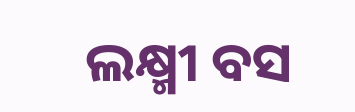ଲକ୍ଷ୍ମୀ ବସ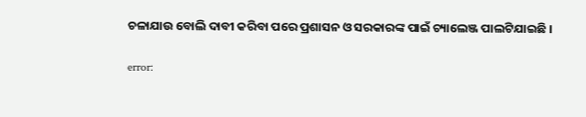ଚଳାଯାଉ ବୋଲି ଦାବୀ କରିବା ପରେ ପ୍ରଶାସନ ଓ ସରକାରଙ୍କ ପାଇଁ ଚ୍ୟାଲେଞ୍ଜ ପାଲଟିଯାଇଛି ।

error: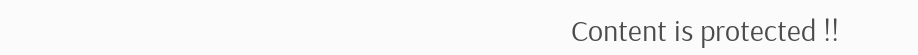Content is protected !!